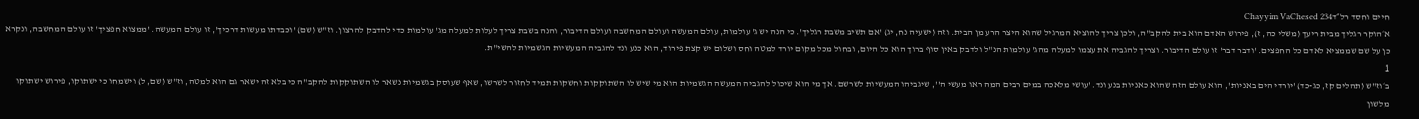חיים וחסד רל״דChayyim VaChesed 234
א׳הוקר רגליך מבית ריעך (משלי כה, ז), פירוש האדם הוא בית להקב"ה, ולכן צריך להוציא המרגיל שהוא היצר הרע מן הבית. וזה (ישעיה נח, יג) 'אם תשיב משבת רגליך'. כי הנה יש ג' עולמות, עולם המעשה ועולם המחשבה ועולם הדיבור, והנה בשבת צריך לעלות למעלה מג' עולמות כדי להדבק להרצון. וז"ש (שם) 'וכבדתו מעשות דרכיך', זו עולם המעשה. 'ממצוא חפציך' זו עולם המחשבה, ונקרא כן על שם שממציא לאדם כל החפצים. 'ודבר דבר' זו עולם הדיבור. וצריך להגביה את עצמו למעלה מהג' עולמות הנ"ל ולדבק באין סוף ברוך הוא כל היום, ובחול מכל מקום יורד למטה וחס ושלום יש קצת פירוד, הוא כנע ונד להגביה המעשיות הגשמיות להשי"ת.
1
ב׳וז"ש (תהלים קז, כג-כד) 'יורדי הים באניות', הוא עולם הזה שהוא כאניות בנע ונד. 'עושי מלאכה במים רבים המה ראו מעשי ה'', שיגביהו המעשיות לשרשם. אך מי הוא שיכול להגביה המעשה הגשמיות הוא מי שיש לו השתוקקות וחשקות תמיד לחזור לשרשו, שאף שעוסק בגשמיות נשאר לו השתוקקות להקב"ה כי בלא זה ישאר גם הוא למטה, וז"ש (שם, ל) וישמחו כי ישתוקו, פירוש ישתוקו מלשון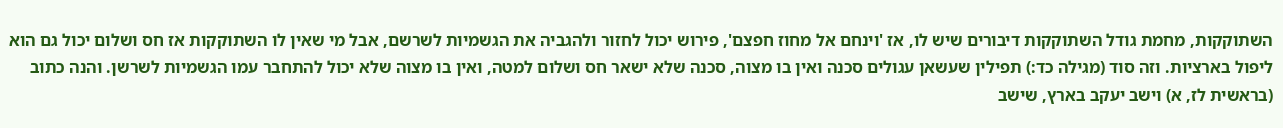השתוקקות, מחמת גודל השתוקקות דיבורים שיש לו, אז 'וינחם אל מחוז חפצם', פירוש יכול לחזור ולהגביה את הגשמיות לשרשם, אבל מי שאין לו השתוקקות אז חס ושלום יכול גם הוא ליפול בארציות. וזה סוד (מגילה כד:) תפילין שעשאן עגולים סכנה ואין בו מצוה, סכנה שלא ישאר חס ושלום למטה, ואין בו מצוה שלא יכול להתחבר עמו הגשמיות לשרשן. והנה כתוב (בראשית לז, א) וישב יעקב בארץ, שישב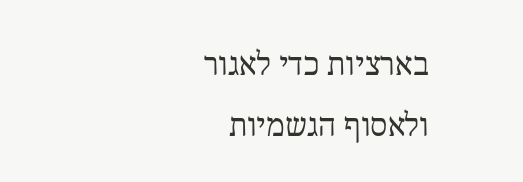בארציות כדי לאגור ולאסוף הגשמיות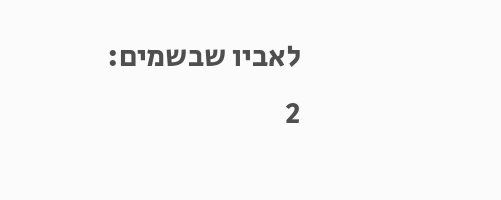לאביו שבשמים:
2